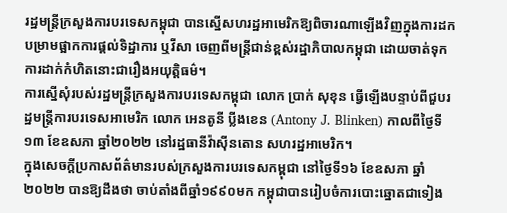រដ្ឋមន្ត្រីក្រសួងការបរទេសកម្ពុជា បានស្នើសហរដ្ឋអាមេរិកឱ្យពិចារណាឡើងវិញក្នុងការដកបម្រាមផ្អាកការផ្ដល់ទិដ្ឋាការ ឬវីសា ចេញពីមន្ត្រីជាន់ខ្ពស់រដ្ឋាភិបាលកម្ពុជា ដោយចាត់ទុកការដាក់កំហិតនោះជារឿងអយុត្តិធម៌។
ការស្នើសុំរបស់រដ្ឋមន្ត្រីក្រសួងការបរទេសកម្ពុជា លោក ប្រាក់ សុខុន ធ្វើឡើងបន្ទាប់ពីជួបរដ្ឋមន្ត្រីការបរទេសអាមេរិក លោក អេនតូនី ប្លីងខេន (Antony J. Blinken) កាលពីថ្ងៃទី១៣ ខែឧសភា ឆ្នាំ២០២២ នៅរដ្ឋធានីវ៉ាស៊ីនតោន សហរដ្ឋអាមេរិក។
ក្នុងសេចក្ដីប្រកាសព័ត៌មានរបស់ក្រសួងការបរទេសកម្ពុជា នៅថ្ងៃទី១៦ ខែឧសភា ឆ្នាំ២០២២ បានឱ្យដឹងថា ចាប់តាំងពីឆ្នាំ១៩៩០មក កម្ពុជាបានរៀបចំការបោះឆ្នោតជាទៀង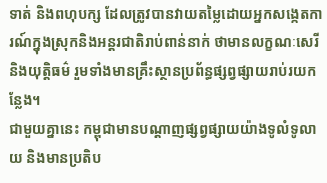ទាត់ និងពហុបក្ស ដែលត្រូវបានវាយតម្លៃដោយអ្នកសង្កេតការណ៍ក្នុងស្រុកនិងអន្តរជាតិរាប់ពាន់នាក់ ថាមានលក្ខណៈសេរី និងយុត្តិធម៌ រួមទាំងមានគ្រឹះស្ថានប្រព័ន្ធផ្សព្វផ្សាយរាប់រយកន្លែង។
ជាមួយគ្នានេះ កម្ពុជាមានបណ្ដាញផ្សព្វផ្សាយយ៉ាងទូលំទូលាយ និងមានប្រតិប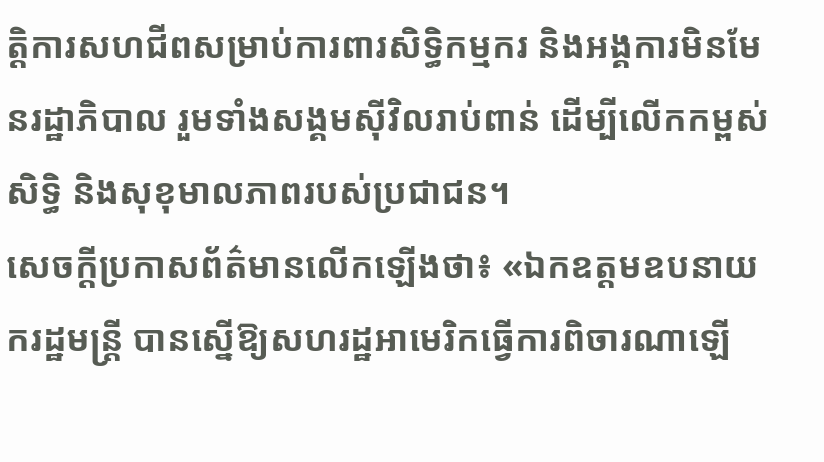តិ្តការសហជីពសម្រាប់ការពារសិទ្ធិកម្មករ និងអង្គការមិនមែនរដ្ឋាភិបាល រួមទាំងសង្គមស៊ីវិលរាប់ពាន់ ដើម្បីលើកកម្ពស់សិទ្ធិ និងសុខុមាលភាពរបស់ប្រជាជន។
សេចក្តីប្រកាសព័ត៌មានលើកឡើងថា៖ «ឯកឧត្ដមឧបនាយករដ្ឋមន្ត្រី បានស្នើឱ្យសហរដ្ឋអាមេរិកធ្វើការពិចារណាឡើ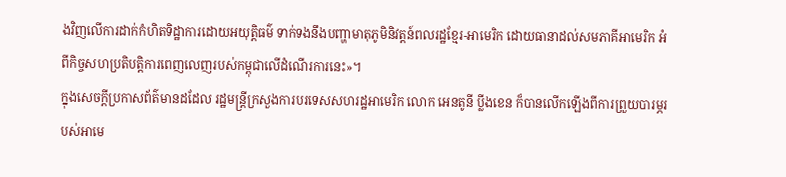ងវិញលើការដាក់កំហិតទិដ្ឋាការដោយអយុត្តិធម៌ ទាក់ទងនឹងបញ្ហាមាតុភូមិនិវត្តន៍ពលរដ្ឋខ្មែរ-អាមេរិក ដោយធានាដល់សមភាគីអាមេរិក អំពីកិច្ចសហប្រតិបត្តិការពេញលេញរបស់កម្ពុជាលើដំណើរការនេះ»។
ក្នុងសេចក្ដីប្រកាសព័ត៌មានដដែល រដ្ឋមន្ត្រីក្រសួងការបរទេសសហរដ្ឋអាមេរិក លោក អេនតូនី ប្លីងខេន ក៏បានលើកឡើងពីការព្រួយបារម្ភរបស់អាមេ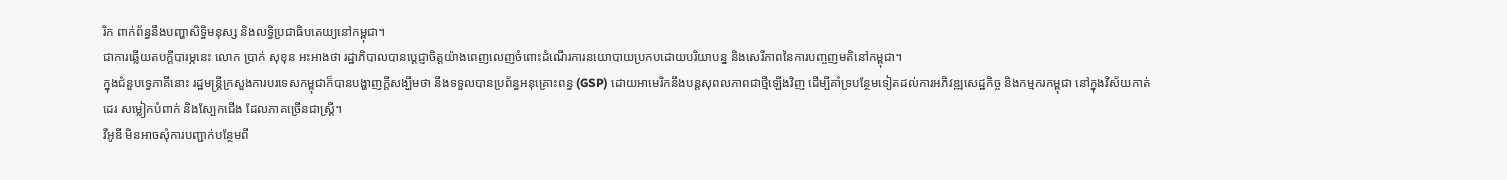រិក ពាក់ព័ន្ធនឹងបញ្ហាសិទ្ធិមនុស្ស និងលទ្ធិប្រជាធិបតេយ្យនៅកម្ពុជា។
ជាការឆ្លើយតបក្ដីបារម្ភនេះ លោក ប្រាក់ សុខុន អះអាងថា រដ្ឋាភិបាលបានប្ដេជ្ញាចិត្តយ៉ាងពេញលេញចំពោះដំណើរការនយោបាយប្រកបដោយបរិយាបន្ន និងសេរីភាពនៃការបញ្ចញមតិនៅកម្ពុជា។
ក្នុងជំនួបទ្វេភាគីនោះ រដ្ឋមន្ត្រីក្រសួងការបរទេសកម្ពុជាក៏បានបង្ហាញក្ដីសង្ឃឹមថា នឹងទទួលបានប្រព័ន្ធអនុគ្រោះពន្ធ (GSP) ដោយអាមេរិកនឹងបន្តសុពលភាពជាថ្មីឡើងវិញ ដើម្បីគាំទ្របន្ថែមទៀតដល់ការអភិវឌ្ឍសេដ្ឋកិច្ច និងកម្មករកម្ពុជា នៅក្នុងវិស័យកាត់ដេរ សម្លៀកបំពាក់ និងស្បែកជើង ដែលភាគច្រើនជាស្រ្តី។
វីអូឌី មិនអាចសុំការបញ្ជាក់បន្ថែមពី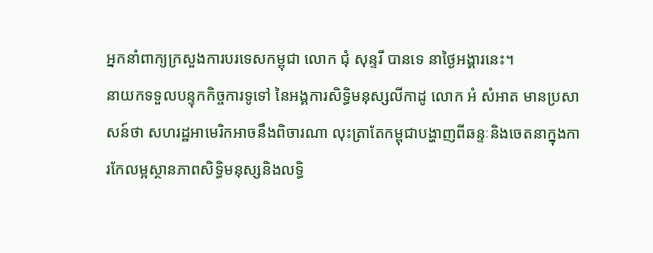អ្នកនាំពាក្យក្រសួងការបរទេសកម្ពុជា លោក ជុំ សុន្ទរី បានទេ នាថ្ងៃអង្គារនេះ។
នាយកទទួលបន្ទុកកិច្ចការទូទៅ នៃអង្គការសិទ្ធិមនុស្សលីកាដូ លោក អំ សំអាត មានប្រសាសន៍ថា សហរដ្ឋអាមេរិកអាចនឹងពិចារណា លុះត្រាតែកម្ពុជាបង្ហាញពីឆន្ទៈនិងចេតនាក្នុងការកែលម្អស្ថានភាពសិទ្ធិមនុស្សនិងលទ្ធិ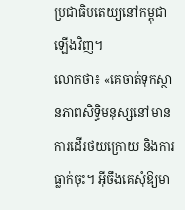ប្រជាធិបតេយ្យនៅកម្ពុជាឡើងវិញ។
លោកថា៖ «គេចាត់ទុកស្ថានភាពសិទ្ធិមនុស្សនៅមានការដើរថយក្រោយ និងការធ្លាក់ចុះ។ អ៊ីចឹងគេសុំឱ្យមា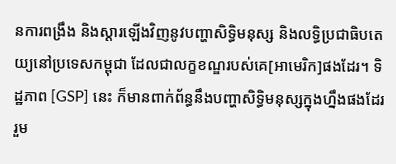នការពង្រឹង និងស្ដារឡើងវិញនូវបញ្ហាសិទិ្ធមនុស្ស និងលទ្ធិប្រជាធិបតេយ្យនៅប្រទេសកម្ពុជា ដែលជាលក្ខខណ្ឌរបស់គេ[អាមេរិក]ផងដែរ។ ទិដ្ឋភាព [GSP] នេះ ក៏មានពាក់ព័ន្ធនឹងបញ្ហាសិទ្ធិមនុស្សក្នុងហ្នឹងផងដែរ រួម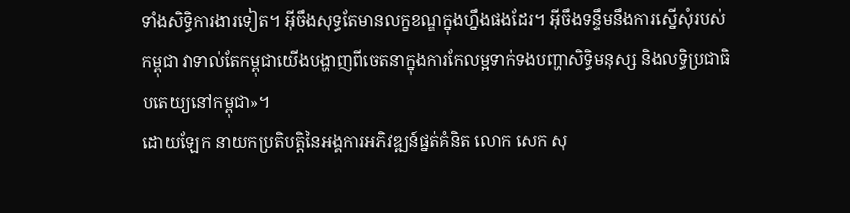ទាំងសិទ្ធិការងារទៀត។ អ៊ីចឹងសុទ្ធតែមានលក្ខខណ្ឌក្នុងហ្នឹងផងដែរ។ អ៊ីចឹងទន្ទឹមនឹងការស្នើសុំរបស់កម្ពុជា វាទាល់តែកម្ពុជាយើងបង្ហាញពីចេតនាក្នុងការកែលម្អទាក់ទងបញ្ហាសិទ្ធិមនុស្ស និងលទ្ធិប្រជាធិបតេយ្យនៅកម្ពុជា»។
ដោយឡែក នាយកប្រតិបត្តិនៃអង្គការអភិវឌ្ឍន៍ផ្នត់គំនិត លោក សេក សុ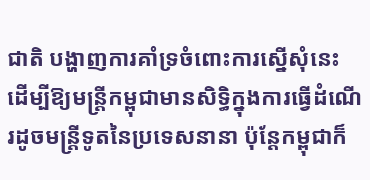ជាតិ បង្ហាញការគាំទ្រចំពោះការស្នើសុំនេះ ដើម្បីឱ្យមន្ត្រីកម្ពុជាមានសិទ្ធិក្នុងការធ្វើដំណើរដូចមន្ត្រីទូតនៃប្រទេសនានា ប៉ុន្តែកម្ពុជាក៏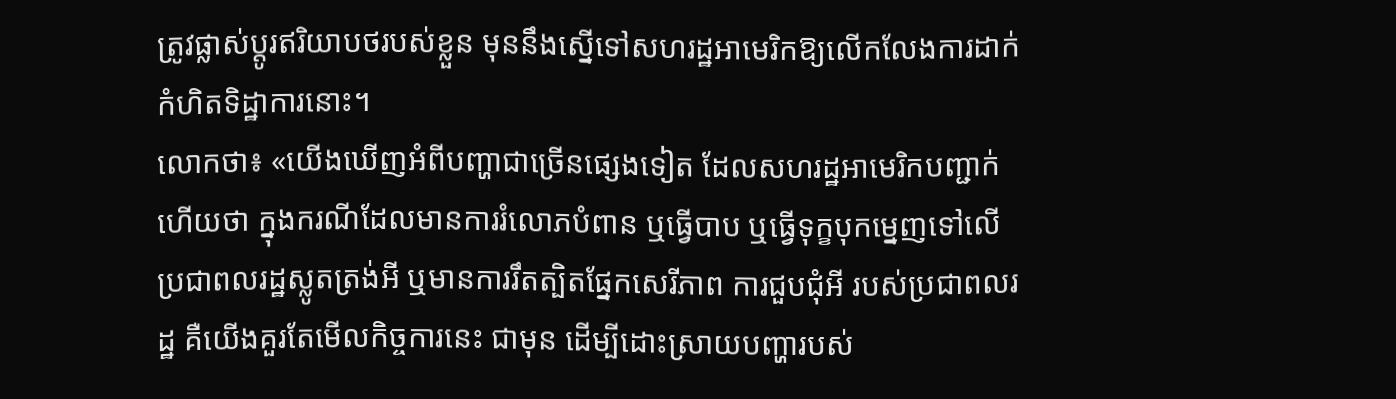ត្រូវផ្លាស់ប្ដូរឥរិយាបថរបស់ខ្លួន មុននឹងស្នើទៅសហរដ្ឋអាមេរិកឱ្យលើកលែងការដាក់កំហិតទិដ្ឋាការនោះ។
លោកថា៖ «យើងឃើញអំពីបញ្ហាជាច្រើនផ្សេងទៀត ដែលសហរដ្ឋអាមេរិកបញ្ជាក់ហើយថា ក្នុងករណីដែលមានការរំលោភបំពាន ឬធ្វើបាប ឬធ្វើទុក្ខបុកម្នេញទៅលើប្រជាពលរដ្ឋស្លូតត្រង់អី ឬមានការរឹតត្បិតផ្នែកសេរីភាព ការជួបជុំអី របស់ប្រជាពលរដ្ឋ គឺយើងគួរតែមើលកិច្ចការនេះ ជាមុន ដើម្បីដោះស្រាយបញ្ហារបស់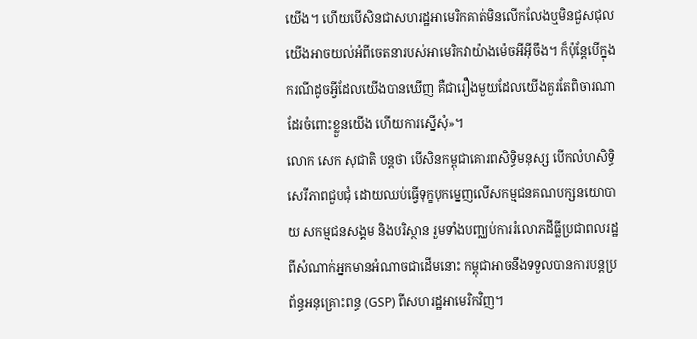យើង។ ហើយបើសិនជាសហរដ្ឋអាមេរិកគាត់មិនលើកលែងឬមិនជួសជុល យើងអាចយល់អំពីចេតនារបស់អាមេរិកវាយ៉ាងម៉េចអីអ៊ីចឹង។ ក៏ប៉ុន្តែបើក្នុងករណីដូចអ្វីដែលយើងបានឃើញ គឺជារឿងមួយដែលយើងគួរតែពិចារណាដែរចំពោះខ្លួនយើង ហើយការស្នើសុំ»។
លោក សេក សុជាតិ បន្តថា បើសិនកម្ពុជាគោរពសិទ្ធិមនុស្ស បើកលំហសិទ្ធិសេរីភាពជួបជុំ ដោយឈប់ធ្វើទុក្ខបុកម្នេញលើសកម្មជនគណបក្សនយោបាយ សកម្មជនសង្គម និងបរិស្ថាន រួមទាំងបញ្ឈប់ការរំលោភដីធ្លីប្រជាពលរដ្ឋពីសំណាក់អ្នកមានអំណាចជាដើមនោះ កម្ពុជាអាចនឹងទទួលបានការបន្តប្រព័ន្ធអនុគ្រោះពន្ធ (GSP) ពីសហរដ្ឋអាមេរិកវិញ។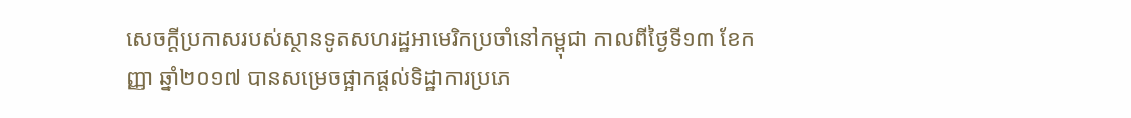សេចក្ដីប្រកាសរបស់ស្ថានទូតសហរដ្ឋអាមេរិកប្រចាំនៅកម្ពុជា កាលពីថ្ងៃទី១៣ ខែកញ្ញា ឆ្នាំ២០១៧ បានសម្រេចផ្អាកផ្ដល់ទិដ្ឋាការប្រភេ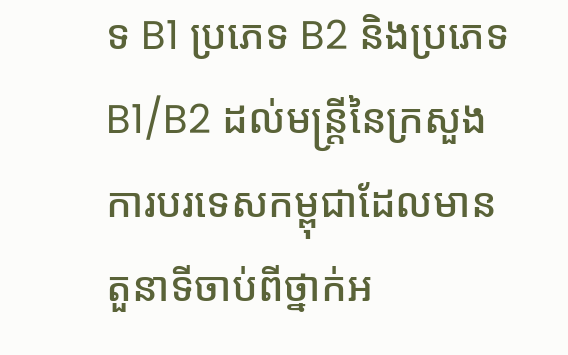ទ B1 ប្រភេទ B2 និងប្រភេទ B1/B2 ដល់មន្ត្រីនៃក្រសួងការបរទេសកម្ពុជាដែលមានតួនាទីចាប់ពីថ្នាក់អ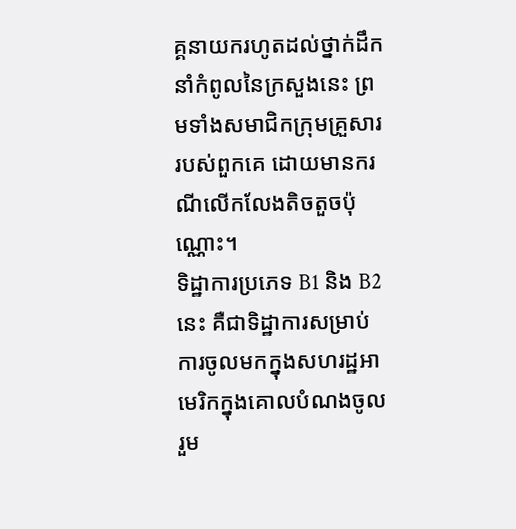គ្គនាយករហូតដល់ថ្នាក់ដឹកនាំកំពូលនៃក្រសួងនេះ ព្រមទាំងសមាជិកក្រុមគ្រួសាររបស់ពួកគេ ដោយមានករណីលើកលែងតិចតួចប៉ុណ្ណោះ។
ទិដ្ឋាការប្រភេទ B1 និង B2 នេះ គឺជាទិដ្ឋាការសម្រាប់ការចូលមកក្នុងសហរដ្ឋអាមេរិកក្នុងគោលបំណងចូលរួម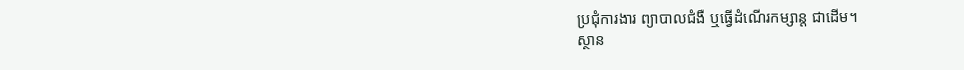ប្រជុំការងារ ព្យាបាលជំងឺ ឬធ្វើដំណើរកម្សាន្ត ជាដើម។
ស្ថាន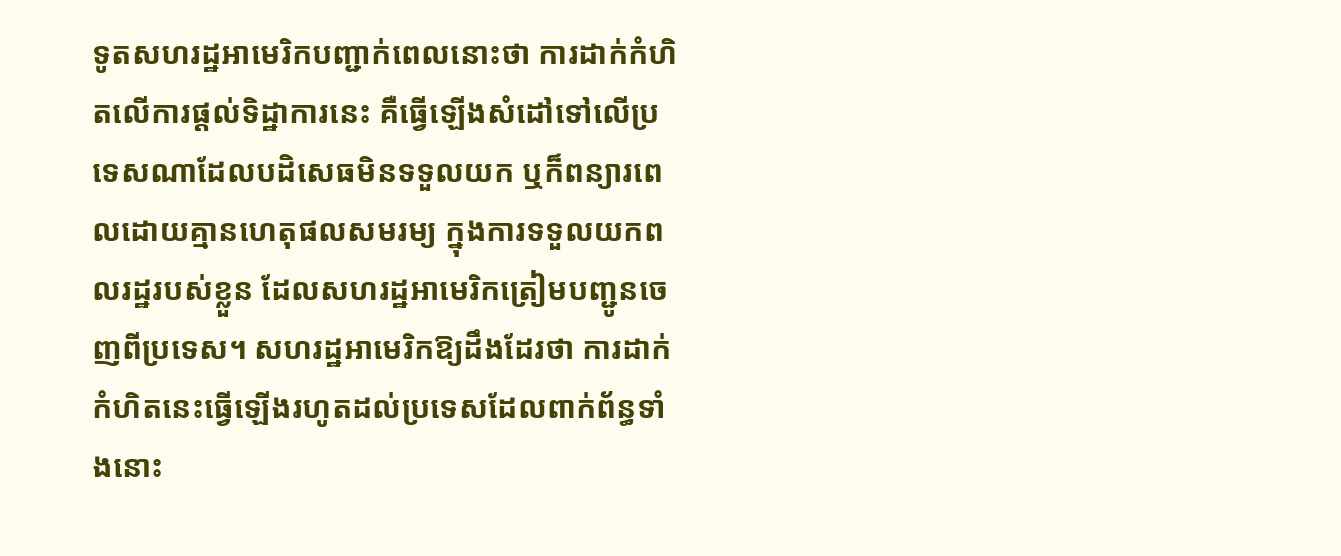ទូតសហរដ្ឋអាមេរិកបញ្ជាក់ពេលនោះថា ការដាក់កំហិតលើការផ្ដល់ទិដ្ឋាការនេះ គឺធ្វើឡើងសំដៅទៅលើប្រទេសណាដែលបដិសេធមិនទទួលយក ឬក៏ពន្យារពេលដោយគ្មានហេតុផលសមរម្យ ក្នុងការទទួលយកពលរដ្ឋរបស់ខ្លួន ដែលសហរដ្ឋអាមេរិកត្រៀមបញ្ជូនចេញពីប្រទេស។ សហរដ្ឋអាមេរិកឱ្យដឹងដែរថា ការដាក់កំហិតនេះធ្វើឡើងរហូតដល់ប្រទេសដែលពាក់ព័ន្ធទាំងនោះ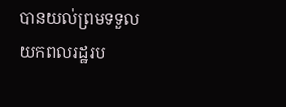បានយល់ព្រមទទួលយកពលរដ្ឋរប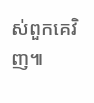ស់ពួកគេវិញ៕